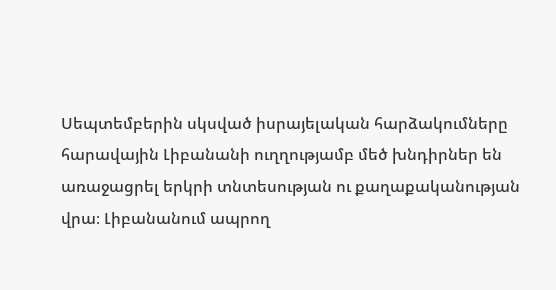Սեպտեմբերին սկսված իսրայելական հարձակումները հարավային Լիբանանի ուղղությամբ մեծ խնդիրներ են առաջացրել երկրի տնտեսության ու քաղաքականության վրա։ Լիբանանում ապրող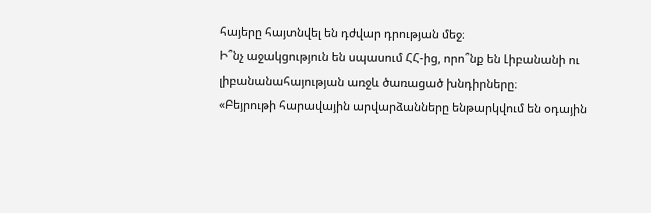հայերը հայտնվել են դժվար դրության մեջ։
Ի՞նչ աջակցություն են սպասում ՀՀ-ից, որո՞նք են Լիբանանի ու լիբանանահայության առջև ծառացած խնդիրները։
«Բեյրութի հարավային արվարձանները ենթարկվում են օդային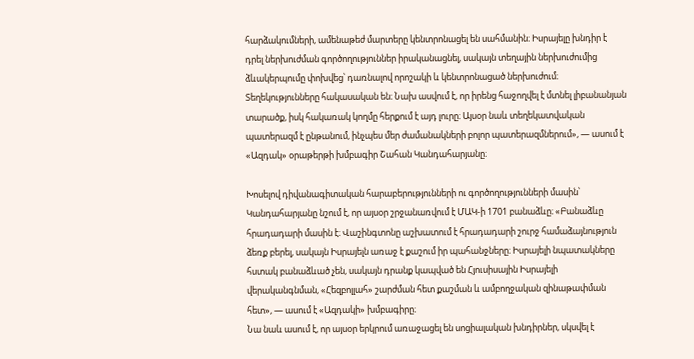հարձակումների, ամենաթեժ մարտերը կենտրոնացել են սահմանին։ Իսրայելը խնդիր է դրել ներխուժման գործողություններ իրականացնել, սակայն տեղային ներխուժումից ձևակերպումը փոխվեց՝ դառնալով որոշակի և կենտրոնացած ներխուժում։ Տեղեկությունները հակասական են։ Նախ ասվում է, որ իրենց հաջողվել է մտնել լիբանանյան տարածք, իսկ հակառակ կողմը հերքում է այդ լուրը։ Այսօր նաև տեղեկատվական պատերազմ է ընթանում, ինչպես մեր ժամանակների բոլոր պատերազմներում», — ասում է «Ազդակ» օրաթերթի խմբագիր Շահան Կանդահարյանը։

Խոսելով դիվանագիտական հարաբերությունների ու գործողությունների մասին՝ Կանդահարյանը նշում է, որ այսօր շրջանառվում է ՄԱԿ-ի 1701 բանաձևը։ «Բանաձևը հրադադարի մասին է։ Վաշինգտոնը աշխատում է հրադադարի շուրջ համաձայնություն ձեռք բերել, սակայն Իսրայելն առաջ է քաշում իր պահանջները։ Իսրայելի նպատակները հստակ բանաձևած չեն, սակայն դրանք կապված են Հյուսիսային Իսրայելի վերականգնման, «Հեզբոլլահ» շարժման հետ քաշման և ամբողջական զինաթափման հետ», — ասում է «Ազդակի» խմբագիրը։
Նա նաև ասում է, որ այսօր երկրում առաջացել են սոցիալական խնդիրներ, սկսվել է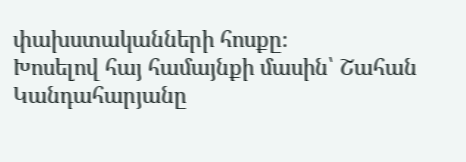փախստականների հոսքը։
Խոսելով հայ համայնքի մասին՝ Շահան Կանդահարյանը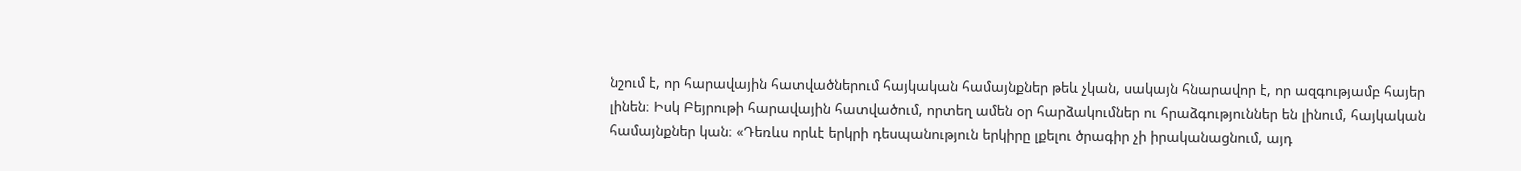նշում է, որ հարավային հատվածներում հայկական համայնքներ թեև չկան, սակայն հնարավոր է, որ ազգությամբ հայեր լինեն։ Իսկ Բեյրութի հարավային հատվածում, որտեղ ամեն օր հարձակումներ ու հրաձգություններ են լինում, հայկական համայնքներ կան։ «Դեռևս որևէ երկրի դեսպանություն երկիրը լքելու ծրագիր չի իրականացնում, այդ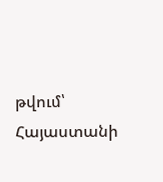թվում՝ Հայաստանի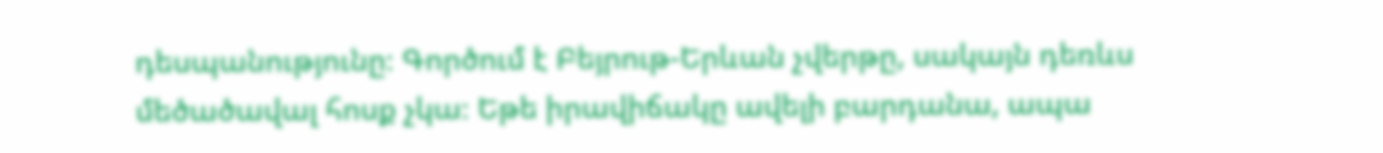դեսպանությունը։ Գործում է Բեյրութ-Երևան չվերթը, սակայն դեռևս մեծածավալ հոսք չկա։ Եթե իրավիճակը ավելի բարդանա, ապա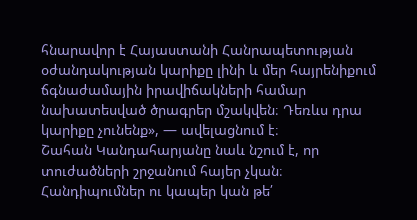հնարավոր է Հայաստանի Հանրապետության օժանդակության կարիքը լինի և մեր հայրենիքում ճգնաժամային իրավիճակների համար նախատեսված ծրագրեր մշակվեն։ Դեռևս դրա կարիքը չունենք», — ավելացնում է։
Շահան Կանդահարյանը նաև նշում է, որ տուժածների շրջանում հայեր չկան։ Հանդիպումներ ու կապեր կան թե՛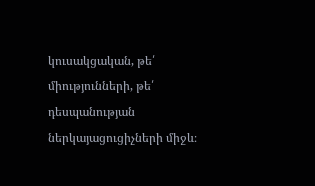կուսակցական, թե՛ միությունների, թե՛ դեսպանության ներկայացուցիչների միջև։